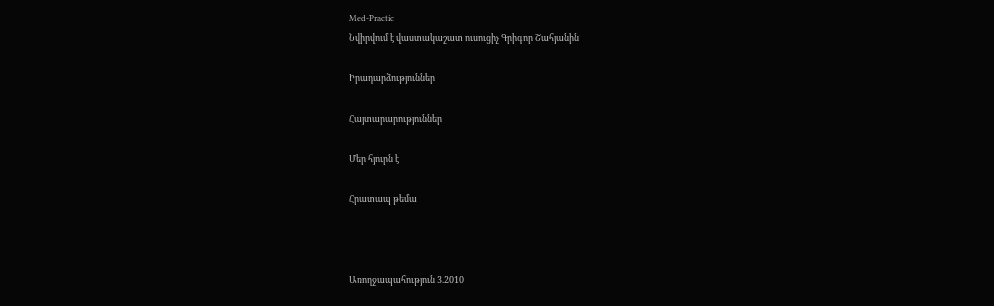Med-Practic
Նվիրվում է վաստակաշատ ուսուցիչ Գրիգոր Շահյանին

Իրադարձություններ

Հայտարարություններ

Մեր հյուրն է

Հրատապ թեմա



Առողջապահություն 3.2010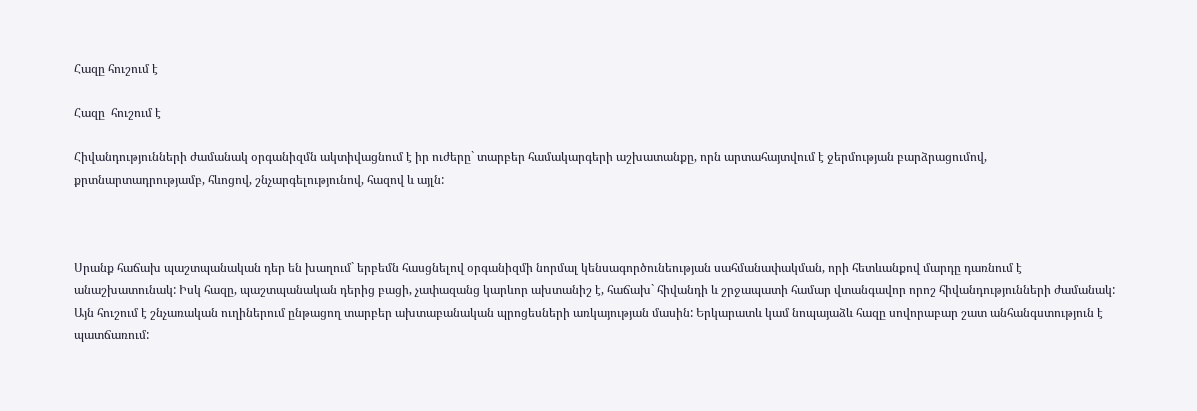Հազը հուշում է

Հազը  հուշում է

Հիվանդությունների ժամանակ օրգանիզմն ակտիվացնում է իր ուժերը` տարբեր համակարգերի աշխատանքը, որն արտահայտվում է ջերմության բարձրացումով, քրտնարտադրությամբ, հևոցով, շնչարգելությունով, հազով և այլն:



Սրանք հաճախ պաշտպանական դեր են խաղում` երբեմն հասցնելով օրգանիզմի նորմալ կենսագործունեության սահմանափակման, որի հետևանքով մարդը դառնում է անաշխատունակ: Իսկ հազը, պաշտպանական դերից բացի, չափազանց կարևոր ախտանիշ է, հաճախ` հիվանդի և շրջապատի համար վտանգավոր որոշ հիվանդությունների ժամանակ: Այն հուշում է շնչառական ուղիներում ընթացող տարբեր ախտաբանական պրոցեսների առկայության մասին: Երկարատև կամ նոպայաձև հազը սովորաբար շատ անհանգստություն է պատճառում: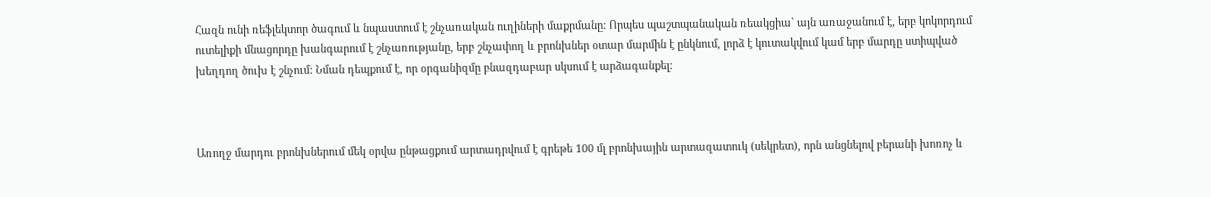Հազն ունի ռեֆլեկտոր ծագում և նպաստում է շնչառական ուղիների մաքրմանը: Որպես պաշտպանական ռեակցիա` այն առաջանում է, երբ կոկորդում ուտելիքի մնացորդը խանգարում է շնչառությանը, երբ շնչափող և բրոնխներ օտար մարմին է ընկնում, լորձ է կուտակվում կամ երբ մարդը ստիպված խեղդող ծուխ է շնչում: Նման դեպքում է, որ օրգանիզմը բնազդաբար սկսում է արձագանքել:



Առողջ մարդու բրոնխներում մեկ օրվա ընթացքում արտադրվում է գրեթե 100 մլ բրոնխային արտազատուկ (սեկրետ), որն անցնելով բերանի խոռոչ և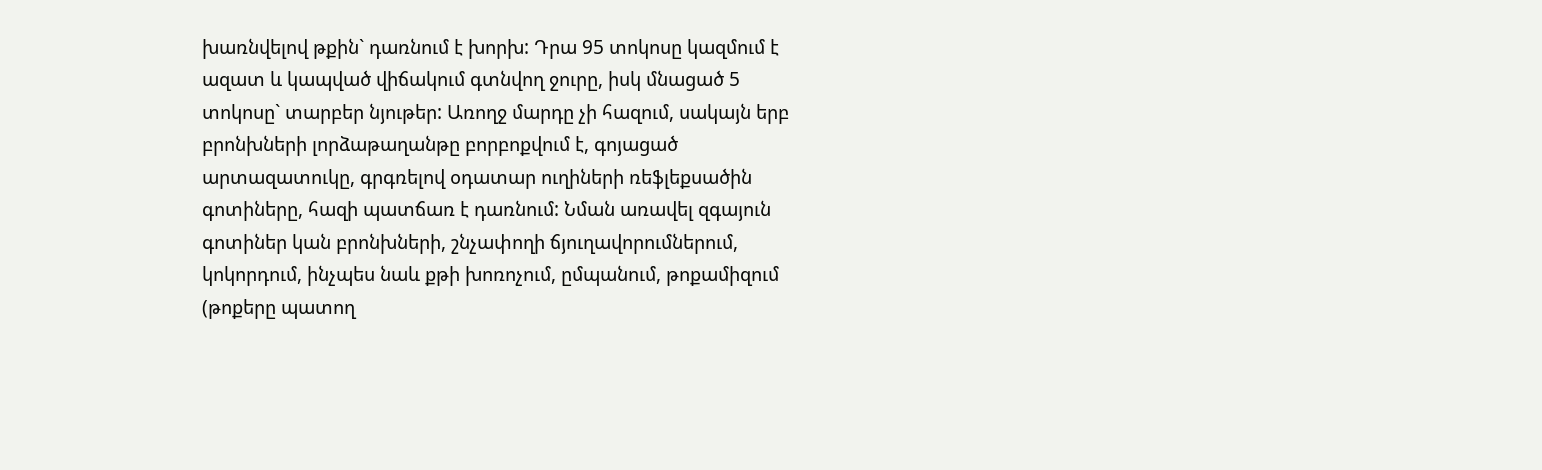խառնվելով թքին` դառնում է խորխ: Դրա 95 տոկոսը կազմում է ազատ և կապված վիճակում գտնվող ջուրը, իսկ մնացած 5 տոկոսը` տարբեր նյութեր: Առողջ մարդը չի հազում, սակայն երբ բրոնխների լորձաթաղանթը բորբոքվում է, գոյացած արտազատուկը, գրգռելով օդատար ուղիների ռեֆլեքսածին գոտիները, հազի պատճառ է դառնում: Նման առավել զգայուն գոտիներ կան բրոնխների, շնչափողի ճյուղավորումներում, կոկորդում, ինչպես նաև քթի խոռոչում, ըմպանում, թոքամիզում (թոքերը պատող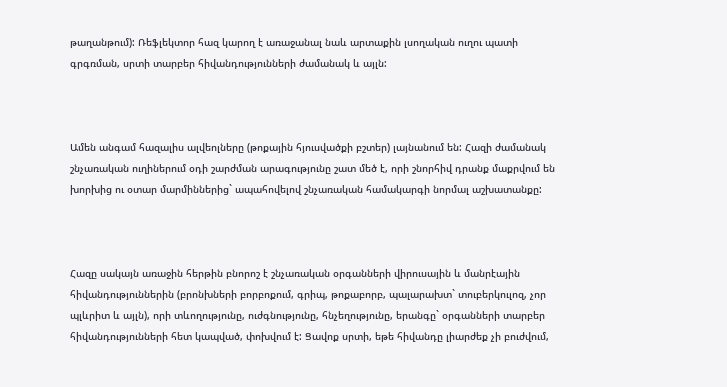թաղանթում): Ռեֆլեկտոր հազ կարող է առաջանալ նաև արտաքին լսողական ուղու պատի գրգռման, սրտի տարբեր հիվանդությունների ժամանակ և այլն:



Ամեն անգամ հազալիս ալվեոլները (թոքային հյուսվածքի բշտեր) լայնանում են: Հազի ժամանակ շնչառական ուղիներում օդի շարժման արագությունը շատ մեծ է, որի շնորհիվ դրանք մաքրվում են խորխից ու օտար մարմիններից` ապահովելով շնչառական համակարգի նորմալ աշխատանքը:



Հազը սակայն առաջին հերթին բնորոշ է շնչառական օրգանների վիրուսային և մանրէային հիվանդություններին (բրոնխների բորբոքում, գրիպ, թոքաբորբ, պալարախտ` տուբերկուլոզ, չոր պլևրիտ և այլն), որի տևողությունը, ուժգնությունը, հնչեղությունը, երանգը` օրգանների տարբեր հիվանդությունների հետ կապված, փոխվում է: Ցավոք սրտի, եթե հիվանդը լիարժեք չի բուժվում,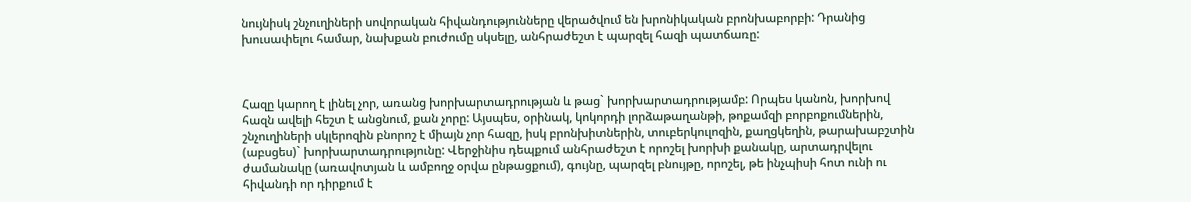նույնիսկ շնչուղիների սովորական հիվանդությունները վերածվում են խրոնիկական բրոնխաբորբի: Դրանից խուսափելու համար, նախքան բուժումը սկսելը, անհրաժեշտ է պարզել հազի պատճառը:



Հազը կարող է լինել չոր, առանց խորխարտադրության և թաց` խորխարտադրությամբ: Որպես կանոն, խորխով հազն ավելի հեշտ է անցնում, քան չորը: Այսպես, օրինակ, կոկորդի լորձաթաղանթի, թոքամզի բորբոքումներին, շնչուղիների սկլերոզին բնորոշ է միայն չոր հազը, իսկ բրոնխիտներին, տուբերկուլոզին, քաղցկեղին, թարախաբշտին (աբսցես)` խորխարտադրությունը: Վերջինիս դեպքում անհրաժեշտ է որոշել խորխի քանակը, արտադրվելու ժամանակը (առավոտյան և ամբողջ օրվա ընթացքում), գույնը, պարզել բնույթը, որոշել, թե ինչպիսի հոտ ունի ու հիվանդի որ դիրքում է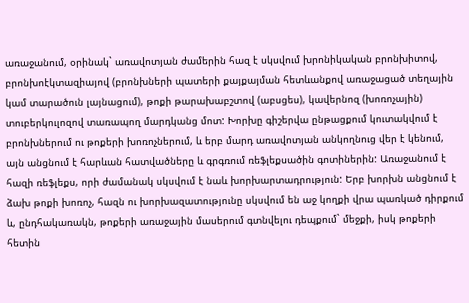առաջանում, օրինակ` առավոտյան ժամերին հազ է սկսվում խրոնիկական բրոնխիտով, բրոնխոէկտազիայով (բրոնխների պատերի քայքայման հետևանքով առաջացած տեղային կամ տարածուն լայնացում), թոքի թարախաբշտով (աբսցես), կավերնոզ (խոռոչային) տուբերկուլոզով տառապող մարդկանց մոտ: Խորխը գիշերվա ընթացքում կուտակվում է բրոնխներում ու թոքերի խոռոչներում, և երբ մարդ առավոտյան անկողնուց վեր է կենում, այն անցնում է հարևան հատվածները և գրգռում ռեֆլեքսածին գոտիներին: Առաջանում է հազի ռեֆլեքս, որի ժամանակ սկսվում է նաև խորխարտադրություն: Երբ խորխն անցնում է ձախ թոքի խոռոչ, հազն ու խորխազատությունը սկսվում են աջ կողքի վրա պառկած դիրքում և, ընդհակառակն, թոքերի առաջային մասերում գտնվելու դեպքում` մեջքի, իսկ թոքերի հետին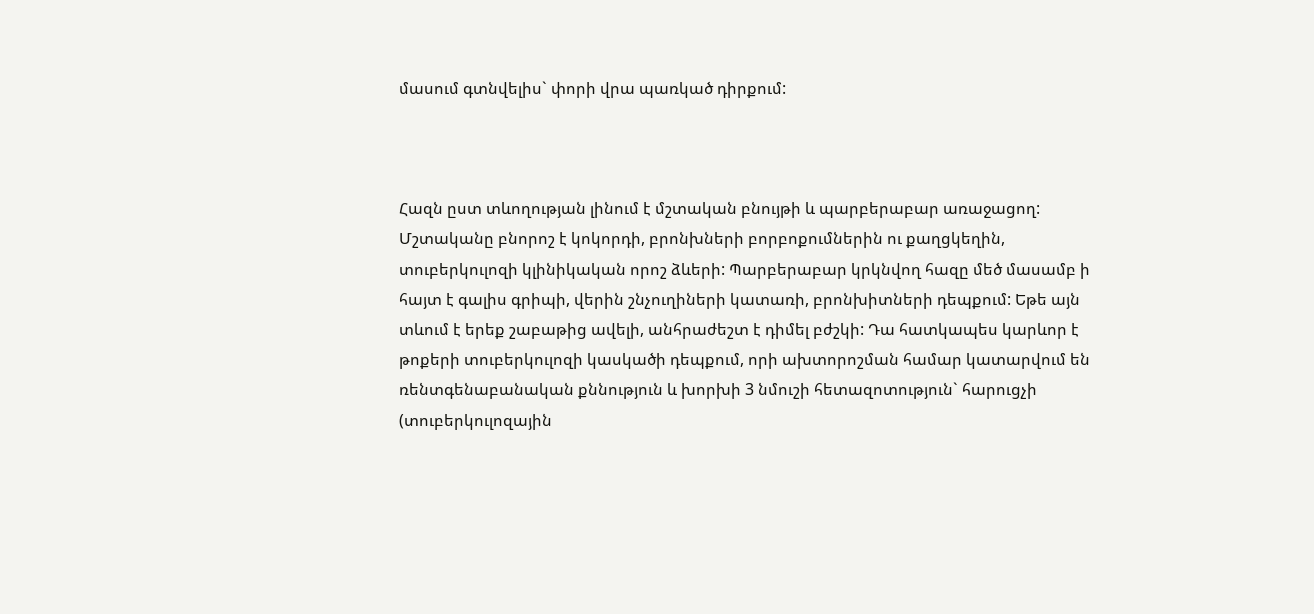մասում գտնվելիս` փորի վրա պառկած դիրքում:



Հազն ըստ տևողության լինում է մշտական բնույթի և պարբերաբար առաջացող: Մշտականը բնորոշ է կոկորդի, բրոնխների բորբոքումներին ու քաղցկեղին, տուբերկուլոզի կլինիկական որոշ ձևերի: Պարբերաբար կրկնվող հազը մեծ մասամբ ի հայտ է գալիս գրիպի, վերին շնչուղիների կատառի, բրոնխիտների դեպքում: Եթե այն տևում է երեք շաբաթից ավելի, անհրաժեշտ է դիմել բժշկի: Դա հատկապես կարևոր է թոքերի տուբերկուլոզի կասկածի դեպքում, որի ախտորոշման համար կատարվում են ռենտգենաբանական քննություն և խորխի 3 նմուշի հետազոտություն` հարուցչի (տուբերկուլոզային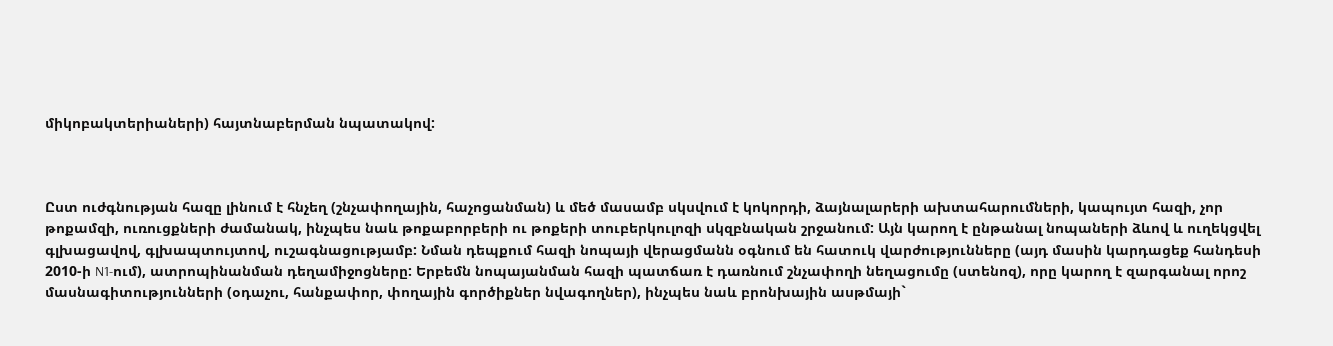միկոբակտերիաների) հայտնաբերման նպատակով:



Ըստ ուժգնության հազը լինում է հնչեղ (շնչափողային, հաչոցանման) և մեծ մասամբ սկսվում է կոկորդի, ձայնալարերի ախտահարումների, կապույտ հազի, չոր թոքամզի, ուռուցքների ժամանակ, ինչպես նաև թոքաբորբերի ու թոքերի տուբերկուլոզի սկզբնական շրջանում: Այն կարող է ընթանալ նոպաների ձևով և ուղեկցվել գլխացավով, գլխապտույտով, ուշագնացությամբ: Նման դեպքում հազի նոպայի վերացմանն օգնում են հատուկ վարժությունները (այդ մասին կարդացեք հանդեսի 2010-ի N1-ում), ատրոպինանման դեղամիջոցները: Երբեմն նոպայանման հազի պատճառ է դառնում շնչափողի նեղացումը (ստենոզ), որը կարող է զարգանալ որոշ մասնագիտությունների (օդաչու, հանքափոր, փողային գործիքներ նվագողներ), ինչպես նաև բրոնխային ասթմայի`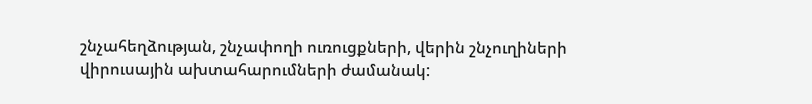շնչահեղձության, շնչափողի ուռուցքների, վերին շնչուղիների վիրուսային ախտահարումների ժամանակ: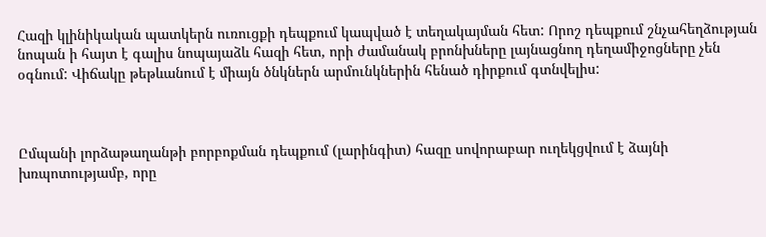Հազի կլինիկական պատկերն ուռուցքի դեպքում կապված է տեղակայման հետ: Որոշ դեպքում շնչահեղձության նոպան ի հայտ է գալիս նոպայաձև հազի հետ, որի ժամանակ բրոնխները լայնացնող դեղամիջոցները չեն օգնում: Վիճակը թեթևանում է միայն ծնկներն արմունկներին հենած դիրքում գտնվելիս:



Ըմպանի լորձաթաղանթի բորբոքման դեպքում (լարինգիտ) հազը սովորաբար ուղեկցվում է ձայնի խռպոտությամբ, որը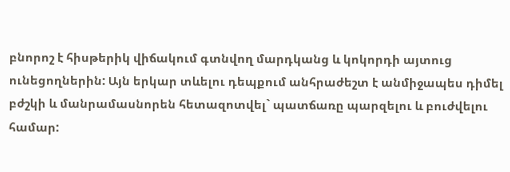բնորոշ է հիսթերիկ վիճակում գտնվող մարդկանց և կոկորդի այտուց ունեցողներին: Այն երկար տևելու դեպքում անհրաժեշտ է անմիջապես դիմել բժշկի և մանրամասնորեն հետազոտվել` պատճառը պարզելու և բուժվելու համար: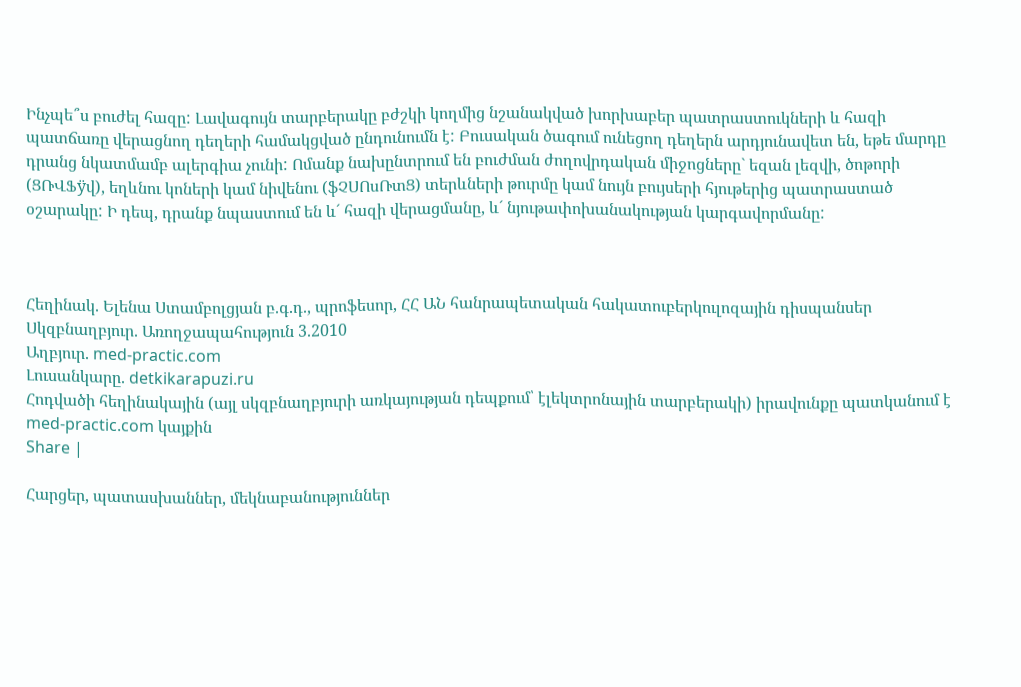Ինչպե՞ս բուժել հազը: Լավագույն տարբերակը բժշկի կողմից նշանակված խորխաբեր պատրաստուկների և հազի պատճառը վերացնող դեղերի համակցված ընդունումն է: Բուսական ծագում ունեցող դեղերն արդյունավետ են, եթե մարդը դրանց նկատմամբ ալերգիա չունի: Ոմանք նախընտրում են բուժման ժողովրդական միջոցները` եզան լեզվի, ծոթորի (ՑՌՎՖÿվ), եղևնու կոների կամ նիվենու (ֆՉՍՈսՌտՑ) տերևների թուրմը կամ նույն բույսերի հյութերից պատրաստած օշարակը: Ի դեպ, դրանք նպաստում են և´ հազի վերացմանը, և´ նյութափոխանակության կարգավորմանը:



Հեղինակ. Ելենա Ստամբոլցյան բ.գ.դ., պրոֆեսոր, ՀՀ ԱՆ հանրապետական հակատուբերկուլոզային դիսպանսեր
Սկզբնաղբյուր. Առողջապահություն 3.2010
Աղբյուր. med-practic.com
Լուսանկարը. detkikarapuzi.ru
Հոդվածի հեղինակային (այլ սկզբնաղբյուրի առկայության դեպքում՝ էլեկտրոնային տարբերակի) իրավունքը պատկանում է med-practic.com կայքին
Share |

Հարցեր, պատասխաններ, մեկնաբանություններ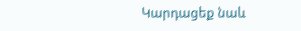Կարդացեք նաև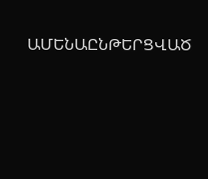ԱՄԵՆԱԸՆԹԵՐՑՎԱԾ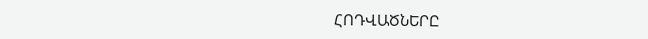ՀՈԴՎԱԾՆԵՐԸ